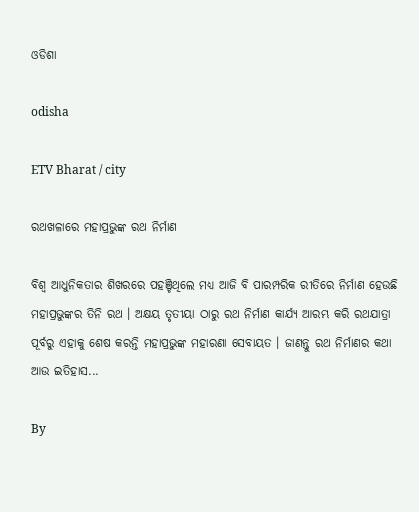ଓଡିଶା

odisha

ETV Bharat / city

ରଥଖଳାରେ ମହାପ୍ରଭୁଙ୍କ ରଥ ନିର୍ମାଣ

ବିଶ୍ବ ଆଧୁନିକତାର ଶିଖରରେ ପହଞ୍ଚିଥିଲେ ମଧ୍ୟ ଆଜି ବି ପାରମ୍ପରିକ ରୀତିରେ ନିର୍ମାଣ ହେଉଛି ମହାପ୍ରଭୁଙ୍କର ତିନି ରଥ । ଅକ୍ଷୟ ତୃତୀୟା ଠାରୁ ରଥ ନିର୍ମାଣ କାର୍ଯ୍ୟ ଆରମ୍ଭ କରି ରଥଯାତ୍ରା ପୂର୍ବରୁ ଏହାକୁ ଶେଷ କରନ୍ତି ମହାପ୍ରଭୁଙ୍କ ମହାରଣା ସେବାୟତ । ଜାଣନ୍ତୁ ରଥ ନିର୍ମାଣର କଥା ଆଉ ଇତିହାସ...

By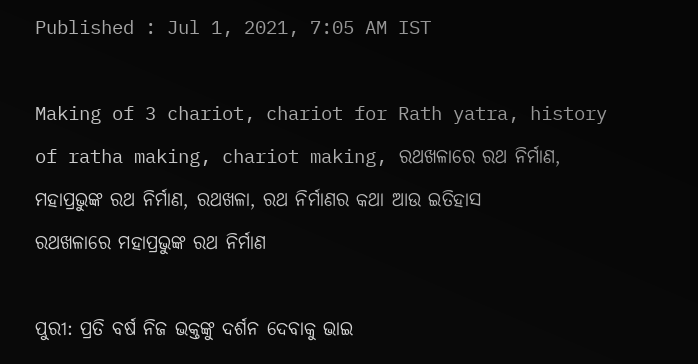Published : Jul 1, 2021, 7:05 AM IST

Making of 3 chariot, chariot for Rath yatra, history of ratha making, chariot making, ରଥଖଳାରେ ରଥ ନିର୍ମାଣ, ମହାପ୍ରଭୁଙ୍କ ରଥ ନିର୍ମାଣ, ରଥଖଳା, ରଥ ନିର୍ମାଣର କଥା ଆଉ ଇତିହାସ
ରଥଖଳାରେ ମହାପ୍ରଭୁଙ୍କ ରଥ ନିର୍ମାଣ

ପୁରୀ: ପ୍ରତି ବର୍ଷ ନିଜ ଭକ୍ତଙ୍କୁ ଦର୍ଶନ ଦେବାକୁ ଭାଇ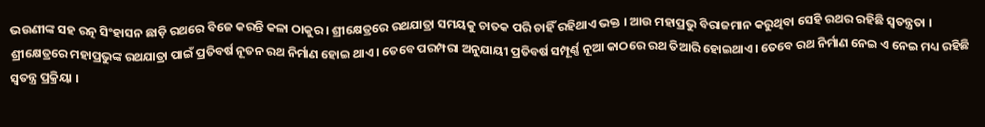ଭଉଣୀଙ୍କ ସହ ରତ୍ନ ସିଂହାସନ ଛାଡ଼ି ରଥରେ ବିଜେ କରନ୍ତି କଳା ଠାକୁର। ଶ୍ରୀକ୍ଷେତ୍ରରେ ରଥଯାତ୍ରା ସମୟକୁ ଚାତକ ପରି ଚାହିଁ ରହିଥାଏ ଭକ୍ତ । ଆଉ ମହାପ୍ରଭୁ ବିରାଜମାନ କରୁଥିବା ସେହି ରଥର ରହିଛି ସ୍ବତନ୍ତ୍ରତା । ଶ୍ରୀକ୍ଷେତ୍ରରେ ମହାପ୍ରଭୁଙ୍କ ରଥଯାତ୍ରା ପାଇଁ ପ୍ରତିବର୍ଷ ନୂତନ ରଥ ନିର୍ମାଣ ହୋଇ ଥାଏ। ତେବେ ପରମ୍ପରା ଅନୁଯାୟୀ ପ୍ରତିବର୍ଷ ସମ୍ପୂର୍ଣ୍ଣ ନୂଆ କାଠରେ ରଥ ତିଆରି ହୋଇଥାଏ। ତେବେ ରଥ ନିର୍ମାଣ ନେଇ ଏ ନେଇ ମଧ୍ୟ ରହିଛି ସ୍ବତନ୍ତ୍ର ପ୍ରକ୍ରିୟା ।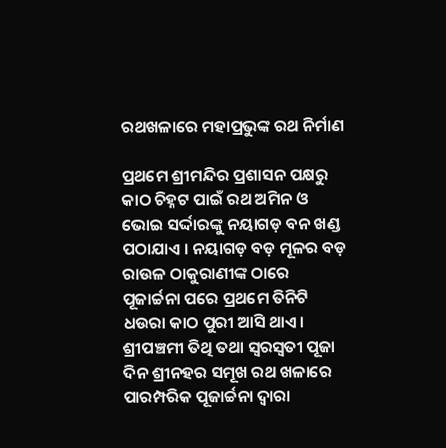ରଥଖଳାରେ ମହାପ୍ରଭୁଙ୍କ ରଥ ନିର୍ମାଣ

ପ୍ରଥମେ ଶ୍ରୀମନ୍ଦିର ପ୍ରଶାସନ ପକ୍ଷରୁ କାଠ ଚିହ୍ନଟ ପାଇଁ ରଥ ଅମିନ ଓ ଭୋଇ ସର୍ଦ୍ଦାରଙ୍କୁ ନୟାଗଡ଼ ବନ ଖଣ୍ଡ ପଠାଯାଏ । ନୟାଗଡ଼ ବଡ଼ ମୂଳର ବଡ଼ ରାଉଳ ଠାକୁରାଣୀଙ୍କ ଠାରେ ପୂଜାର୍ଚ୍ଚନା ପରେ ପ୍ରଥମେ ତିନିଟି ଧଉରା କାଠ ପୁରୀ ଆସି ଥାଏ। ଶ୍ରୀପଞ୍ଚମୀ ତିଥି ତଥା ସ୍ଵରସ୍ବତୀ ପୂଜା ଦିନ ଶ୍ରୀନହର ସମୂଖ ରଥ ଖଳାରେ ପାରମ୍ପରିକ ପୂଜାର୍ଚ୍ଚନା ଦ୍ବାରା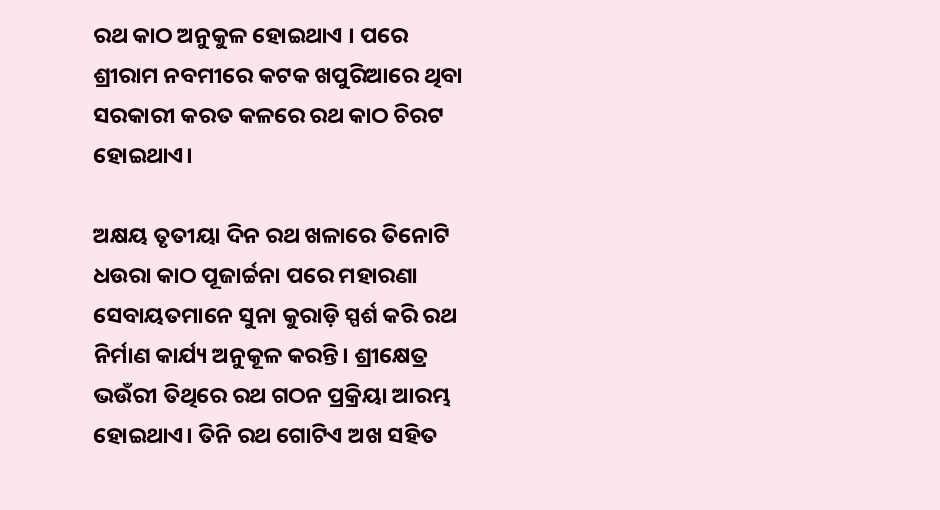ରଥ କାଠ ଅନୁକୁଳ ହୋଇଥାଏ । ପରେ ଶ୍ରୀରାମ ନବମୀରେ କଟକ ଖପୁରିଆରେ ଥିବା ସରକାରୀ କରତ କଳରେ ରଥ କାଠ ଚିରଟ ହୋଇଥାଏ।

ଅକ୍ଷୟ ତୃତୀୟା ଦିନ ରଥ ଖଳାରେ ତିନୋଟି ଧଉରା କାଠ ପୂଜାର୍ଚ୍ଚନା ପରେ ମହାରଣା ସେବାୟତମାନେ ସୁନା କୁରାଡ଼ି ସ୍ପର୍ଶ କରି ରଥ ନିର୍ମାଣ କାର୍ଯ୍ୟ ଅନୁକୂଳ କରନ୍ତି। ଶ୍ରୀକ୍ଷେତ୍ର ଭଉଁରୀ ତିଥିରେ ରଥ ଗଠନ ପ୍ରକ୍ରିୟା ଆରମ୍ଭ ହୋଇଥାଏ। ତିନି ରଥ ଗୋଟିଏ ଅଖ ସହିତ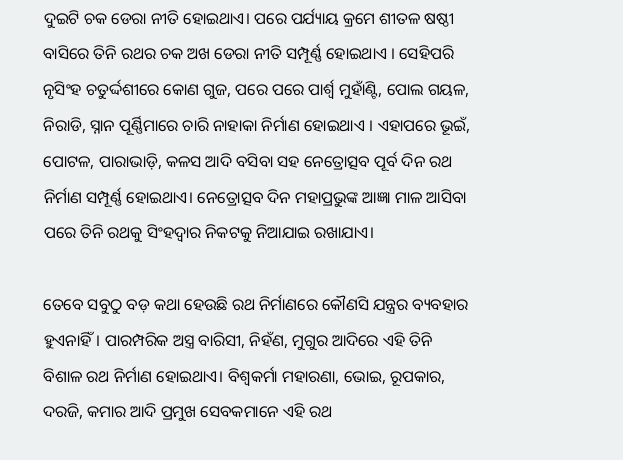ଦୁଇଟି ଚକ ଡେରା ନୀତି ହୋଇଥାଏ। ପରେ ପର୍ଯ୍ୟାୟ କ୍ରମେ ଶୀତଳ ଷଷ୍ଠୀ ବାସିରେ ତିନି ରଥର ଚକ ଅଖ ଡେରା ନୀତି ସମ୍ପୂର୍ଣ୍ଣ ହୋଇଥାଏ । ସେହିପରି ନୃସିଂହ ଚତୁର୍ଦ୍ଦଶୀରେ କୋଣ ଗୁଜ, ପରେ ପରେ ପାର୍ଶ୍ଵ ମୁହାଁଣ୍ଟି, ପୋଲ ଗୟଳ, ନିରାଡି, ସ୍ନାନ ପୂର୍ଣ୍ଣିମାରେ ଚାରି ନାହାକା ନିର୍ମାଣ ହୋଇଥାଏ । ଏହାପରେ ଭୂଇଁ, ପୋଟଳ, ପାରାଭାଡ଼ି, କଳସ ଆଦି ବସିବା ସହ ନେତ୍ରୋତ୍ସବ ପୂର୍ବ ଦିନ ରଥ ନିର୍ମାଣ ସମ୍ପୂର୍ଣ୍ଣ ହୋଇଥାଏ। ନେତ୍ରୋତ୍ସବ ଦିନ ମହାପ୍ରଭୁଙ୍କ ଆଜ୍ଞା ମାଳ ଆସିବା ପରେ ତିନି ରଥକୁ ସିଂହଦ୍ବାର ନିକଟକୁ ନିଆଯାଇ ରଖାଯାଏ।

ତେବେ ସବୁଠୁ ବଡ଼ କଥା ହେଉଛି ରଥ ନିର୍ମାଣରେ କୌଣସି ଯନ୍ତ୍ରର ବ୍ୟବହାର ହୁଏନାହିଁ। ପାରମ୍ପରିକ ଅସ୍ତ୍ର ବାରିସୀ, ନିହଁଣ, ମୁଗୁର ଆଦିରେ ଏହି ତିନି ବିଶାଳ ରଥ ନିର୍ମାଣ ହୋଇଥାଏ। ବିଶ୍ବକର୍ମା ମହାରଣା, ଭୋଇ, ରୂପକାର, ଦରଜି, କମାର ଆଦି ପ୍ରମୁଖ ସେବକମାନେ ଏହି ରଥ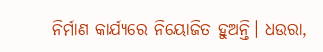ନିର୍ମାଣ କାର୍ଯ୍ୟରେ ନିୟୋଜିତ ହୁଅନ୍ତି। ଧଉରା,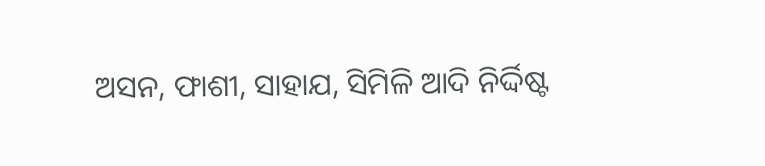ଅସନ, ଫାଶୀ, ସାହାଯ, ସିମିଳି ଆଦି ନିର୍ଦ୍ଦିଷ୍ଟ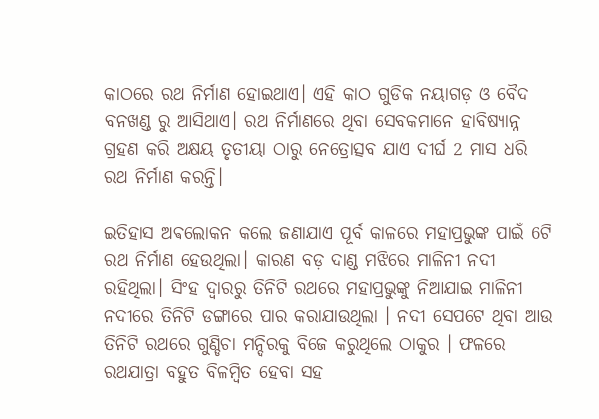କାଠରେ ରଥ ନିର୍ମାଣ ହୋଇଥାଏ। ଏହି କାଠ ଗୁଡିକ ନୟାଗଡ଼ ଓ ବୈଦ ବନଖଣ୍ଡ ରୁ ଆସିଥାଏ। ରଥ ନିର୍ମାଣରେ ଥିବା ସେବକମାନେ ହାବିଷ୍ୟାନ୍ନ ଗ୍ରହଣ କରି ଅକ୍ଷୟ ତୃତୀୟା ଠାରୁ ନେତ୍ରୋତ୍ସବ ଯାଏ ଦୀର୍ଘ 2 ମାସ ଧରି ରଥ ନିର୍ମାଣ କରନ୍ତି।

ଇତିହାସ ଅଵଲୋକନ କଲେ ଜଣାଯାଏ ପୂର୍ବ କାଳରେ ମହାପ୍ରଭୁଙ୍କ ପାଇଁ 6ଟି ରଥ ନିର୍ମାଣ ହେଉଥିଲା। କାରଣ ବଡ଼ ଦାଣ୍ଡ ମଝିରେ ମାଳିନୀ ନଦୀ ରହିଥିଲା। ସିଂହ ଦ୍ବାରରୁ ତିନିଟି ରଥରେ ମହାପ୍ରଭୁଙ୍କୁ ନିଆଯାଇ ମାଳିନୀ ନଦୀରେ ତିନିଟି ଡଙ୍ଗାରେ ପାର କରାଯାଉଥିଲା । ନଦୀ ସେପଟେ ଥିବା ଆଉ ତିନିଟି ରଥରେ ଗୁଣ୍ଡିଚା ମନ୍ଦିରକୁ ବିଜେ କରୁଥିଲେ ଠାକୁର । ଫଳରେ ରଥଯାତ୍ରା ବହୁତ ବିଳମ୍ବିତ ହେବା ସହ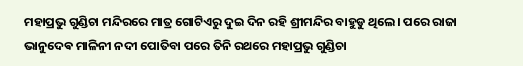ମହାପ୍ରଭୁ ଗୁଣ୍ଡିଚା ମନ୍ଦିରରେ ମାତ୍ର ଗୋଟିଏରୁ ଦୁଇ ଦିନ ରହି ଶ୍ରୀମନ୍ଦିର ବାହୁଡୁ ଥିଲେ। ପରେ ରାଜା ଭାନୁଦେଵ ମାଳିନୀ ନଦୀ ପୋତିବା ପରେ ତିନି ରଥରେ ମହାପ୍ରଭୁ ଗୁଣ୍ଡିଚା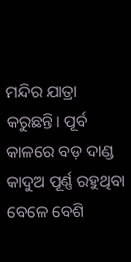ମନ୍ଦିର ଯାତ୍ରା କରୁଛନ୍ତି। ପୂର୍ବ କାଳରେ ବଡ଼ ଦାଣ୍ଡ କାଦୁଅ ପୂର୍ଣ୍ଣ ରହୁଥିବା ବେଳେ ବେଶି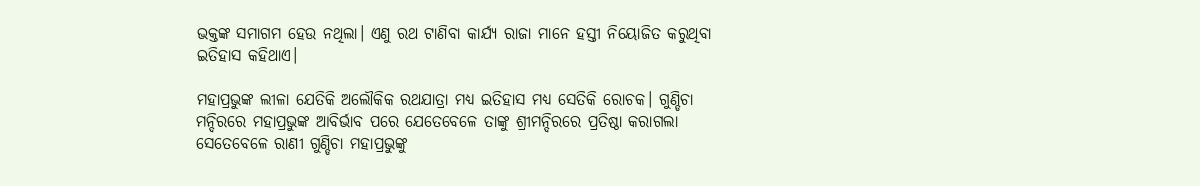ଭକ୍ତଙ୍କ ସମାଗମ ହେଉ ନଥିଲା। ଏଣୁ ରଥ ଟାଣିବା କାର୍ଯ୍ୟ ରାଜା ମାନେ ହସ୍ତୀ ନିୟୋଜିତ କରୁଥିବା ଇତିହାସ କହିଥାଏ।

ମହାପ୍ରଭୁଙ୍କ ଲୀଳା ଯେତିକି ଅଲୌକିକ ରଥଯାତ୍ରା ମଧ୍ୟ ଇତିହାସ ମଧ୍ୟ ସେତିକି ରୋଚକ। ଗୁଣ୍ଡିଚା ମନ୍ଦିରରେ ମହାପ୍ରଭୁଙ୍କ ଆବିର୍ଭାବ ପରେ ଯେତେବେଳେ ତାଙ୍କୁ ଶ୍ରୀମନ୍ଦିରରେ ପ୍ରତିଷ୍ଠା କରାଗଲା ସେତେବେଳେ ରାଣୀ ଗୁଣ୍ଡିଚା ମହାପ୍ରଭୁଙ୍କୁ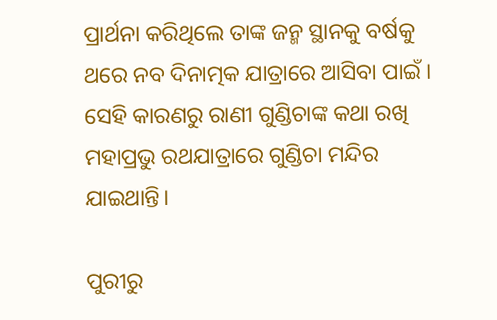ପ୍ରାର୍ଥନା କରିଥିଲେ ତାଙ୍କ ଜନ୍ମ ସ୍ଥାନକୁ ବର୍ଷକୁ ଥରେ ନବ ଦିନାତ୍ମକ ଯାତ୍ରାରେ ଆସିବା ପାଇଁ । ସେହି କାରଣରୁ ରାଣୀ ଗୁଣ୍ଡିଚାଙ୍କ କଥା ରଖି ମହାପ୍ରଭୁ ରଥଯାତ୍ରାରେ ଗୁଣ୍ଡିଚା ମନ୍ଦିର ଯାଇଥାନ୍ତି।

ପୁରୀରୁ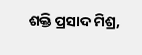ଶକ୍ତି ପ୍ରସାଦ ମିଶ୍ର,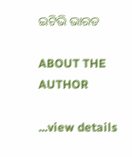ଇଟିଭି ଭାରତ

ABOUT THE AUTHOR

...view details